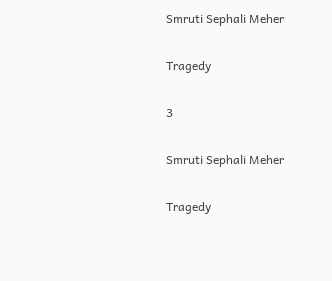Smruti Sephali Meher

Tragedy

3

Smruti Sephali Meher

Tragedy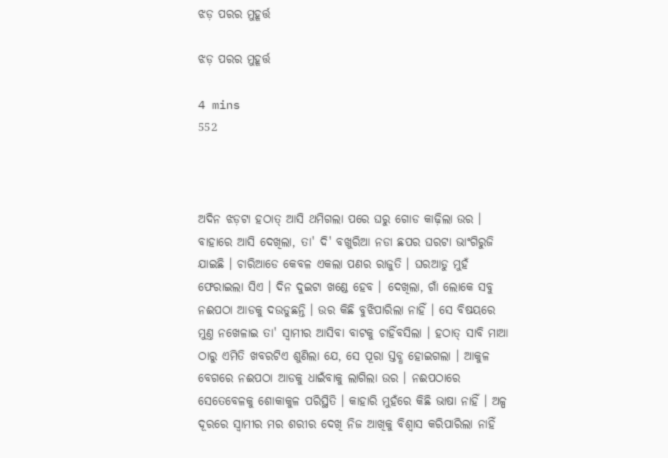ଝଡ଼ ପରର ମୁହୂର୍ତ୍ତ

ଝଡ଼ ପରର ମୁହୂର୍ତ୍ତ

4 mins
552



ଅଦିନ ଝଡ଼ଟା ହଠାତ୍ ଆସି ଥମିଗଲା ପରେ ଘରୁ ଗୋଡ କାଢ଼ିଲା ଉର । ବାହାରେ ଆସି ଦେଖିଲା, ତା' ଦି' ବଖୁରିଆ ନଡା ଛପର ଘରଟା ଭାଂଗିରୁଜି ଯାଇଛି । ଚାରିଆଡେ କେବଳ ଏକଲା ପଣର ରାଜୁତି । ଘରଆଡୁ ମୁହଁ ଫେରାଇଲା ସିଏ । ଦିନ ଦୁଇଟା ଖଣ୍ଡେ ହେବ । ଦେଖିଲା, ଗାଁ ଲୋକେ ସବୁ ନଈପଠା ଆଡକୁ ଦଉଡୁଛନ୍ତି । ଉର କିଛି ବୁଝିପାରିଲା ନାହିଁ । ସେ ବିଷୟରେ ମୁଣ୍ତ ନଖେଳାଇ ତା' ସ୍ବାମୀର ଆସିବା ବାଟକୁ ଚାହିଁବସିଲା । ହଠାତ୍ ସାବି ମାଆ ଠାରୁ ଏମିତି ଖବରଟିଏ ଶୁଣିଲା ଯେ, ସେ ପୂରା ସ୍ତବ୍ଧ ହୋଇଗଲା । ଆକୁଳ ବେଗରେ ନଈପଠା ଆଡକୁ ଧାଇଁବାକୁ ଲାଗିଲା ଉର । ନଈପଠାରେ ସେତେବେଳକୁ ଶୋକାକୁଳ ପରିସ୍ଥିତି । କାହାରି ମୁହଁରେ କିଛି ଭାଷା ନାହିଁ । ଅଳ୍ପ ଦୂରରେ ସ୍ବାମୀର ମର ଶରୀର ଦେଖି ନିଜ ଆଖିକୁ ବିଶ୍ବାସ କରିପାରିଲା ନାହିଁ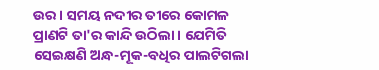ଉର । ସମୟ ନଦୀର ତୀରେ କୋମଳ ପ୍ରାଣଟି ତା'ର କାନ୍ଦି ଉଠିଲା । ଯେମିତି ସେଇକ୍ଷଣି ଅନ୍ଧ-ମୂକ-ବଧିର ପାଲଟିଗଲା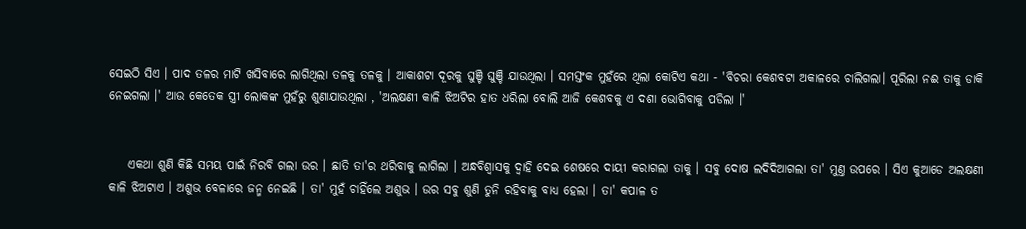ସେଇଠି ସିଏ । ପାଦ ତଳର ମାଟି ଖସିବାରେ ଲାଗିଥିଲା ତଳକୁ ତଳକୁ । ଆକାଶଟା ଦୂରକୁ ଘୁଞ୍ଚି ଘୁଞ୍ଚି ଯାଉଥିଲା । ସମସ୍ତଂକ ମୁହଁରେ ଥିଲା କୋଟିଏ କଥା - 'ବିଚରା କେଶବଟା ଅକାଳରେ ଚାଲିଗଲା। ପୂରିଲା ନଈ ତାକୁ ଡାକି ନେଇଗଲା ।' ଆଉ କେତେକ ସ୍ତ୍ରୀ ଲୋକଙ୍କ ମୁହଁରୁ ଶୁଣାଯାଉଥିଲା , 'ଅଲକ୍ଷଣୀ କାଳି ଝିଅଟିର ହାତ ଧରିଲା ବୋଲି ଆଜି କେଶବକୁ ଏ ଦଶା ଭୋଗିବାକୁ ପଡିଲା ।'


    ଏକଥା ଶୁଣି କିଛି ସମୟ ପାଇଁ ନିରବି ଗଲା ଉର । ଛାତି ତା'ର ଥରିବାକୁ ଲାଗିଲା । ଅନ୍ଧବିଶ୍ବାସକୁ ଦ୍ବାହି ଦେଇ ଶେଷରେ ଦାୟୀ କରାଗଲା ତାକୁ । ସବୁ ଦୋଷ ଲଦିଦିଆଗଲା ତା' ମୁଣ୍ତ ଉପରେ । ସିଏ କୁଆଡେ ଅଲକ୍ଷଣୀ କାଳି ଝିଅଟାଏ । ଅଶୁଭ ବେଳାରେ ଜନ୍ମ ନେଇଛି । ତା' ମୁହଁ ଚାହିଁଲେ ଅଶୁଭ । ଉର ସବୁ ଶୁଣି ତୁନି ରହିବାକୁ ବାଧ୍ୟ ହେଲା । ତା' କପାଳ ତ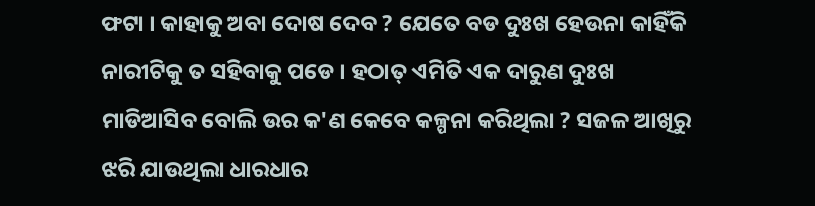ଫଟା । କାହାକୁ ଅବା ଦୋଷ ଦେବ ? ଯେତେ ବଡ ଦୁଃଖ ହେଉନା କାହିଁକି ନାରୀଟିକୁ ତ ସହିବାକୁ ପଡେ । ହଠାତ୍ ଏମିତି ଏକ ଦାରୁଣ ଦୁଃଖ ମାଡିଆସିବ ବୋଲି ଉର କ'ଣ କେବେ କଳ୍ପନା କରିଥିଲା ? ସଜଳ ଆଖିରୁ ଝରି ଯାଉଥିଲା ଧାରଧାର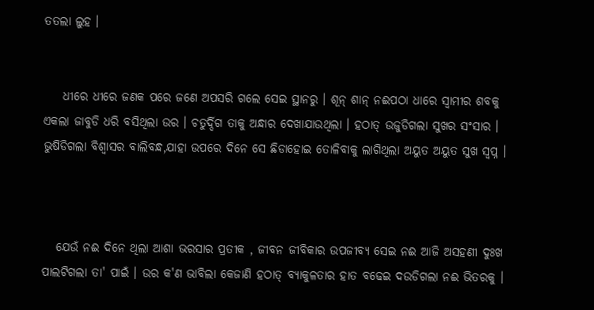ତତଲା ଲୁହ ।


    ଧୀରେ ଧୀରେ ଜଣକ ପରେ ଜଣେ ଅପସରି ଗଲେ ସେଇ ସ୍ଥାନରୁ । ଶୂନ୍ ଶାନ୍ ନଈପଠା ଧାରେ ସ୍ବାମୀର ଶବକୁ ଏକଲା ଜାବୁଡି ଧରି ବସିଥିଲା ଉର । ଚତୁର୍ଦ୍ଦିଗ ତାକୁ ଅନ୍ଧାର ଦେଖାଯାଉଥିଲା । ହଠାତ୍ ଉଜୁଡିଗଲା ସୁଖର ସଂସାର । ଭୁଷିଡିଗଲା ବିଶ୍ବାସର ବାଲିବନ୍ଧ,ଯାହା ଉପରେ ଦିନେ ସେ ଛିଡାହୋଇ ତୋଳିବାକୁ ଲାଗିଥିଲା ଅୟୁତ ଅୟୁତ ସୁଖ ସ୍ବପ୍ନ ।



   ଯେଉଁ ନଈ ଦିନେ ଥିଲା ଆଶା ଭରସାର ପ୍ରତୀକ , ଜୀବନ ଜୀବିକାର ଉପଜୀବ୍ୟ ସେଇ ନଈ ଆଜି ଅସହଣୀ ଦୁଃଖ ପାଲଟିଗଲା ତା' ପାଇଁ । ଉର କ'ଣ ଭାବିଲା କେଜାଣି ହଠାତ୍ ବ୍ୟାକୁଳତାର ହାତ ବଢେଇ ଦଉଡିଗଲା ନଈ ଭିତରକୁ ।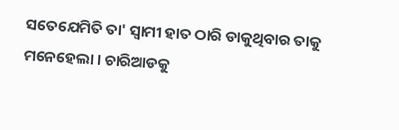ସତେଯେମିତି ତା' ସ୍ବାମୀ ହାତ ଠାରି ଡାକୁଥିବାର ତାକୁ ମନେହେଲା । ଚାରିଆଡକୁ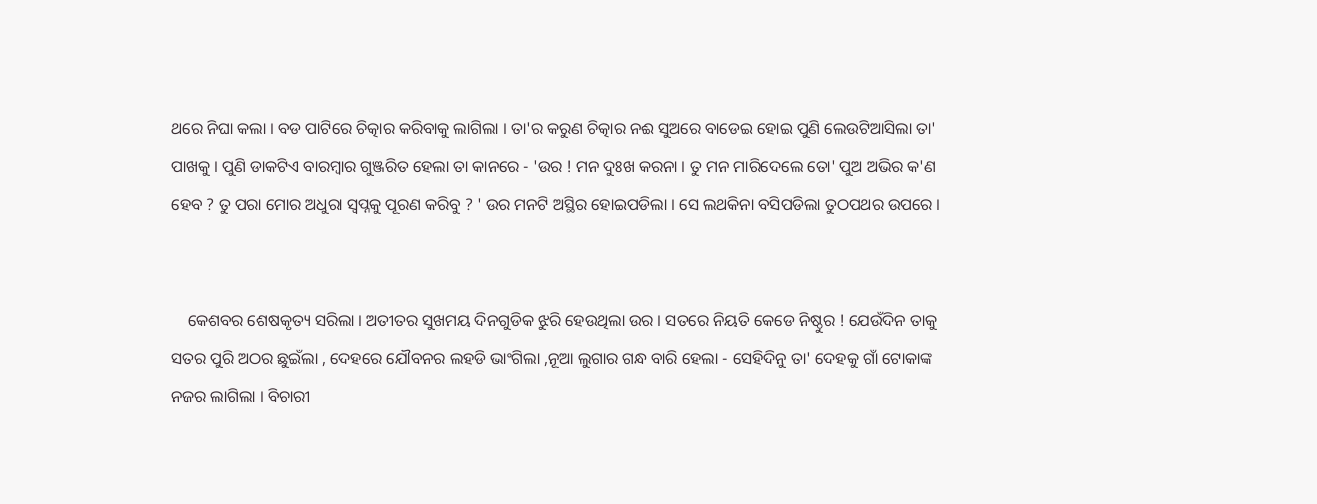ଥରେ ନିଘା କଲା । ବଡ ପାଟିରେ ଚିତ୍କାର କରିବାକୁ ଲାଗିଲା । ତା'ର କରୁଣ ଚିତ୍କାର ନଈ ସୁଅରେ ବାଡେଇ ହୋଇ ପୁଣି ଲେଉଟିଆସିଲା ତା' ପାଖକୁ । ପୁଣି ଡାକଟିଏ ବାରମ୍ବାର ଗୁଞ୍ଜରିତ ହେଲା ତା କାନରେ - 'ଉର ! ମନ ଦୁଃଖ କରନା । ତୁ ମନ ମାରିଦେଲେ ତୋ' ପୁଅ ଅଭିର କ'ଣ ହେବ ? ତୁ ପରା ମୋର ଅଧୁରା ସ୍ବପ୍ନକୁ ପୂରଣ କରିବୁ ? ' ଉର ମନଟି ଅସ୍ଥିର ହୋଇପଡିଲା । ସେ ଲଥକିନା ବସିପଡିଲା ତୁଠପଥର ଉପରେ ।


    କେଶବର ଶେଷକୃତ୍ୟ ସରିଲା । ଅତୀତର ସୁଖମୟ ଦିନଗୁଡିକ ଝୁରି ହେଉଥିଲା ଉର । ସତରେ ନିୟତି କେଡେ ନିଷ୍ଠୁର ! ଯେଉଁଦିନ ତାକୁ ସତର ପୁରି ଅଠର ଛୁଇଁଲା , ଦେହରେ ଯୌବନର ଲହଡି ଭାଂଗିଲା ,ନୂଆ ଲୁଗାର ଗନ୍ଧ ବାରି ହେଲା - ସେହିଦିନୁ ତା' ଦେହକୁ ଗାଁ ଟୋକାଙ୍କ ନଜର ଲାଗିଲା । ବିଚାରୀ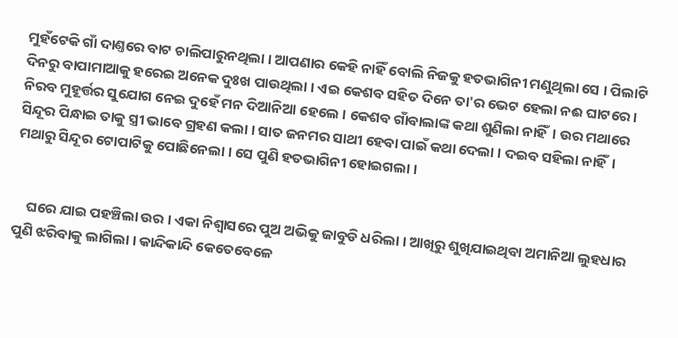ମୁହଁଟେକି ଗାଁ ଦାଣ୍ତରେ ବାଟ ଚାଲିପାରୁନଥିଲା । ଆପଣାର କେହି ନାହିଁ ବୋଲି ନିଜକୁ ହତଭାଗିନୀ ମଣୁଥିଲା ସେ । ପିଲାଟି ଦିନରୁ ବାପାମାଆକୁ ହରେଇ ଅନେକ ଦୁଃଖ ପାଉଥିଲା । ଏଇ କେଶବ ସହିତ ଦିନେ ତା'ର ଭେଟ ହେଲା ନଈ ଘାଟରେ । ନିରବ ମୁହୂର୍ତ୍ତର ସୁଯୋଗ ନେଇ ଦୁହେଁ ମନ ଦିଆନିଆ ହେଲେ । କେଶବ ଗାଁବାଲାଙ୍କ କଥା ଶୁଣିଲା ନାହିଁ। ଉର ମଥାରେ ସିନ୍ଦୂର ପିନ୍ଧାଇ ତାକୁ ସ୍ତ୍ରୀ ଭାବେ ଗ୍ରହଣ କଲା । ସାତ ଜନମର ସାଥୀ ହେବା ପାଇଁ କଥା ଦେଲା । ଦଇବ ସହିଲା ନାହିଁ। ମଥାରୁ ସିନ୍ଦୂର ଟୋପାଟିକୁ ପୋଛିନେଲା । ସେ ପୁଣି ହତଭାଗିନୀ ହୋଇଗଲା ।


    ଘରେ ଯାଇ ପହଞ୍ଚିଲା ଉର । ଏକା ନିଶ୍ବାସରେ ପୁଅ ଅଭିକୁ ଜାବୁଡି ଧରିଲା । ଆଖିରୁ ଶୁଖିଯାଇଥିବା ଅମାନିଆ ଲୁହଧାର ପୁଣି ଝରିବାକୁ ଲାଗିଲା । କାନ୍ଦିକାନ୍ଦି କେତେବେଳେ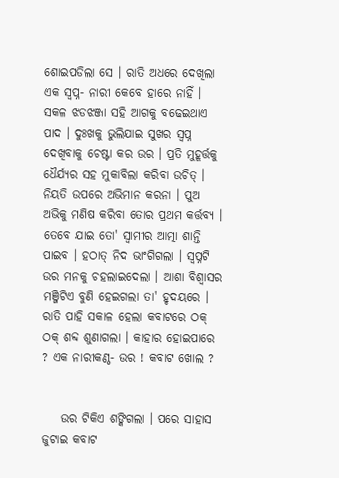ଶୋଇପଡିଲା ସେ । ରାତି ଅଧରେ ଦେଖିଲା ଏକ ସ୍ବପ୍ନ- ନାରୀ କେବେ ହାରେ ନାହିଁ । ସକଳ ଝଡଝଞ୍ଜା ସହି ଆଗକୁ ବଢେଇଥାଏ ପାଦ । ଦୁଃଖକୁ ଭୁଲିଯାଇ ସୁଖର ସ୍ବପ୍ନ ଦେଖିବାକୁ ଚେଷ୍ଟା କର ଉର । ପ୍ରତି ମୁହୂର୍ତ୍ତକୁ ଧୈର୍ଯ୍ୟର ସହ ମୁକାବିଲା କରିବା ଉଚିତ୍ । ନିୟତି ଉପରେ ଅଭିମାନ କରନା । ପୁଅ ଅଭିକୁ ମଣିଷ କରିବା ତୋର ପ୍ରଥମ କର୍ତ୍ତବ୍ୟ । ତେବେ ଯାଇ ତୋ' ସ୍ବାମୀର ଆତ୍ମା ଶାନ୍ତି ପାଇବ । ହଠାତ୍ ନିଦ ଭାଂଗିଗଲା । ସ୍ବପ୍ନଟି ଉର ମନକୁ ଚହଲାଇଦେଲା । ଆଶା ବିଶ୍ବାସର ମଞ୍ଜିଟିଏ ବୁଣି ହେଇଗଲା ତା' ହୃଦୟରେ । ରାତି ପାହି ସକାଳ ହେଲା କବାଟରେ ଠକ୍ ଠକ୍ ଶବ୍ଦ ଶୁଣାଗଲା । କାହାର ହୋଇପାରେ ? ଏକ ନାରୀକଣ୍ଠ- ଉର ! କବାଟ ଖୋଲ ?


    ଉର ଟିକିଏ ଶଙ୍କିଗଲା । ପରେ ସାହାସ ଜୁଟାଇ କବାଟ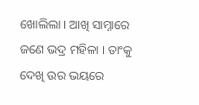ଖୋଲିଲା । ଆଖି ସାମ୍ନାରେ ଜଣେ ଭଦ୍ର ମହିଳା । ତାଂକୁ ଦେଖି ଉର ଭୟରେ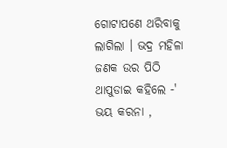ଗୋଟାପଣେ ଥରିବାକୁ ଲାଗିଲା । ଭଦ୍ର ମହିଳା ଜଣକ ଉର ପିଠି ଥାପୁଡାଇ କହିଲେ -' ଭୟ କରନା ,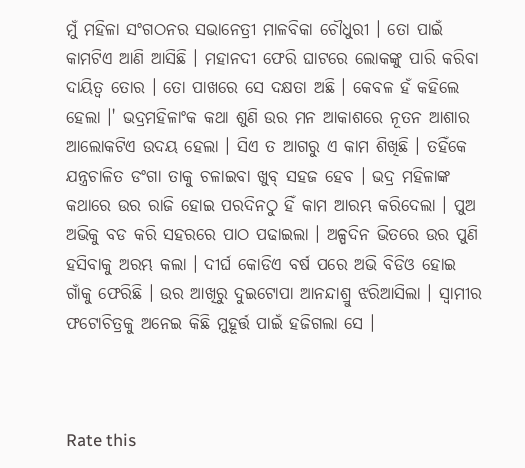ମୁଁ ମହିଳା ସଂଗଠନର ସଭାନେତ୍ରୀ ମାଳବିକା ଚୌଧୁରୀ । ତୋ ପାଇଁ କାମଟିଏ ଆଣି ଆସିଛି । ମହାନଦୀ ଫେରି ଘାଟରେ ଲୋକଙ୍କୁ ପାରି କରିବା ଦାୟିତ୍ବ ତୋର । ତୋ ପାଖରେ ସେ ଦକ୍ଷତା ଅଛି । କେବଳ ହଁ କହିଲେ ହେଲା ।' ଭଦ୍ରମହିଳାଂକ କଥା ଶୁଣି ଉର ମନ ଆକାଶରେ ନୂତନ ଆଶାର ଆଲୋକଟିଏ ଉଦୟ ହେଲା । ସିଏ ତ ଆଗରୁ ଏ କାମ ଶିଖିଛି । ତହିଁକେ ଯନ୍ତ୍ରଚାଳିତ ଡଂଗା ତାକୁ ଚଳାଇବା ଖୁବ୍ ସହଜ ହେବ । ଭଦ୍ର ମହିଳାଙ୍କ କଥାରେ ଉର ରାଜି ହୋଇ ପରଦିନଠୁ ହିଁ କାମ ଆରମ୍ଭ କରିଦେଲା । ପୁଅ ଅଭିକୁ ବଡ କରି ସହରରେ ପାଠ ପଢାଇଲା । ଅଳ୍ପଦିନ ଭିତରେ ଉର ପୁଣି ହସିବାକୁ ଅରମ୍ଭ କଲା । ଦୀର୍ଘ କୋଡିଏ ବର୍ଷ ପରେ ଅଭି ବିଡିଓ ହୋଇ ଗାଁକୁ ଫେରିଛି । ଉର ଆଖିରୁ ଦୁଇଟୋପା ଆନନ୍ଦାଶ୍ରୁ ଝରିଆସିଲା । ସ୍ବାମୀର ଫଟୋଚିତ୍ରକୁ ଅନେଇ କିଛି ମୁହୂର୍ତ୍ତ ପାଇଁ ହଜିଗଲା ସେ ।



Rate this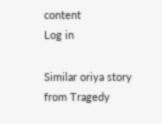content
Log in

Similar oriya story from Tragedy